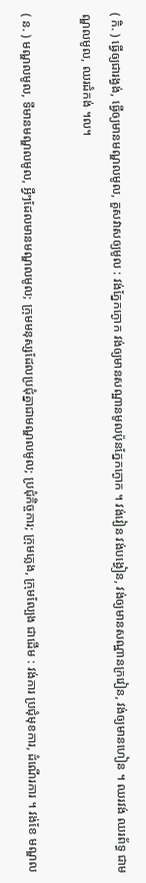( កិ. ) ធ្វើឲ្យជារង្វង់, ធ្វើឲ្យមានមណ្ឌលមូល, គួសវាសឲ្យមូល : វង់ភ្នែកក្ងោក វង់ឲ្យមានសណ្ឋានមូលប៉ុនភ្នែកក្ងោក ។ វង់វៀន វង់បង្វៀន, វង់ឲ្យមានសណ្ឋានក្រវៀន, វង់ឲ្យមានហៀន ។ ឈរវង់ ឈរព័ទ្ធ ជាមណ្ឌលមូល, ឈរដំកង់ ។ល។

( ន. ) មណ្ឌលមូល, ទីមានមណ្ឌលមូល, អ្វីៗដែលមានមណ្ឌលមូល; ក្រុមមនុស្សដែលប្រជុំគ្នាជាមណ្ឌលមូល; ប្រជុំកិច្ចការ; ក្រុមភ្លេង, ក្រុមល្បែង ជាដើម : វង់ការ ប្រជុំមុខការ, ដំណើរការ ។ វង់ខែ មណ្ឌល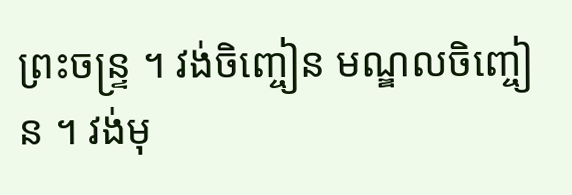ព្រះចន្រ្ទ ។ វង់ចិញ្ចៀន មណ្ឌលចិញ្ចៀន ។ វង់មុ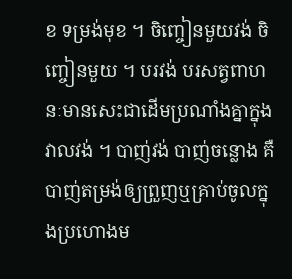ខ ទម្រង់មុខ ។ ចិញ្ចៀនមួយវង់ ចិញ្ចៀនមួយ ។ បរវង់ បរសត្វពាហនៈមានសេះជាដើមប្រណាំងគ្នាក្នុងវាលវង់ ។ បាញ់វង់ បាញ់ចន្លោង គឺបាញ់តម្រង់ឲ្យព្រួញឬគ្រាប់ចូលក្នុងប្រហោងម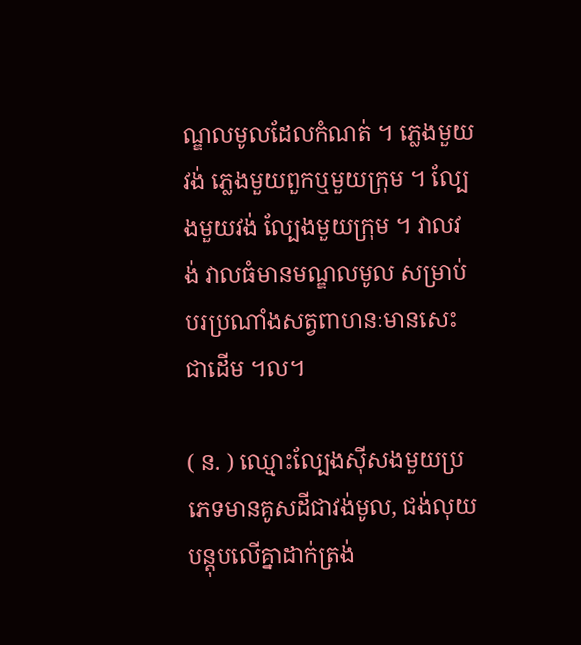ណ្ឌលមូលដែលកំណត់ ។ ភ្លេងមួយវង់ ភ្លេងមួយពួកឬមួយក្រុម ។ ល្បែងមួយវង់ ល្បែងមួយក្រុម ។ វាលវង់ វាលធំមានមណ្ឌលមូល សម្រាប់បរប្រណាំងសត្វពាហនៈមានសេះជាដើម ។ល។

( ន. ) ឈ្មោះល្បែងស៊ីសងមួយប្រភេទមានគូសដីជាវង់មូល, ជង់លុយបន្តុបលើគ្នាដាក់ត្រង់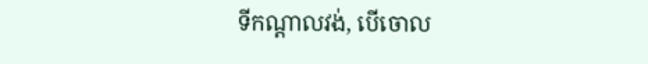ទីកណ្តាលវង់, បើចោល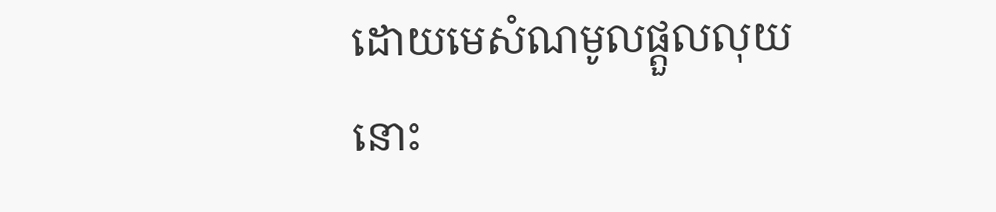ដោយមេសំណមូលផ្តួលលុយនោះ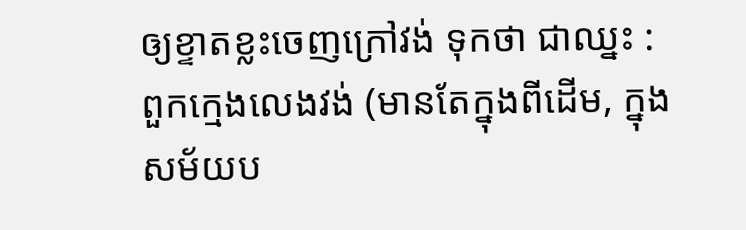ឲ្យខ្ទាតខ្លះចេញក្រៅវង់ ទុកថា ជាឈ្នះ : ពួកក្មេងលេងវង់ (មានតែក្នុងពីដើម, ក្នុងសម័យប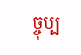ច្ចុប្ប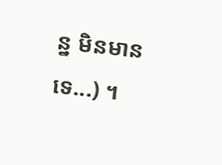ន្ន មិនមានទេ...) ។